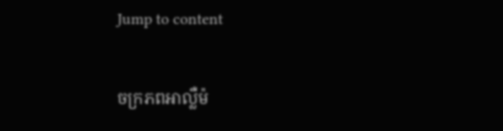Jump to content

ចក្រភពអាល្លឺម៉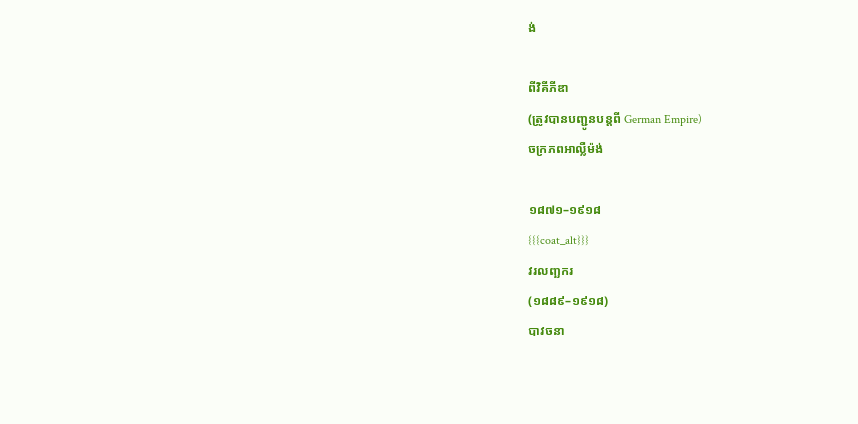ង់

ពីវិគីភីឌា
(ត្រូវបានបញ្ជូនបន្តពី German Empire)
ចក្រភពអាល្លឺម៉ង់

១៨៧១–១៩១៨
{{{coat_alt}}}
វរលញ្ឆករ
(១៨៨៩–១៩១៨)
បាវចនា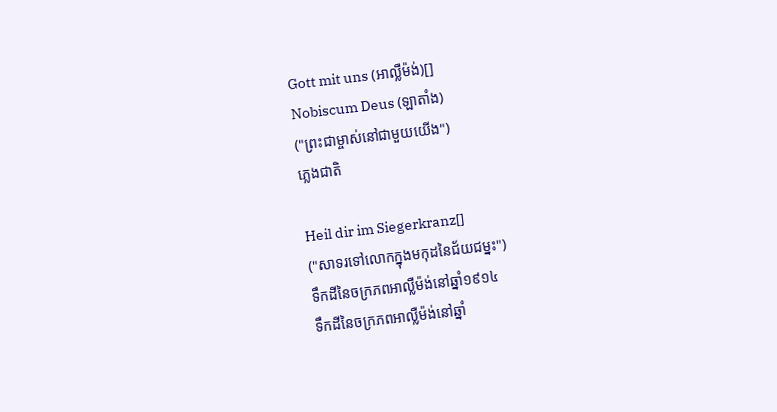Gott mit uns (អាល្លឺម៉ង់)[]
Nobiscum Deus (ឡាតាំង)
("ព្រះជាម្ចាស់នៅជាមួយយើង")
ភ្លេងជាតិ

Heil dir im Siegerkranz[]
("សាទរទៅលោកក្នុងមកុដនៃជ័យជម្នះ")
ទឹកដីនៃចក្រភពអាល្លឺម៉ង់នៅឆ្នាំ១៩១៤
ទឹកដីនៃចក្រភពអាល្លឺម៉ង់នៅឆ្នាំ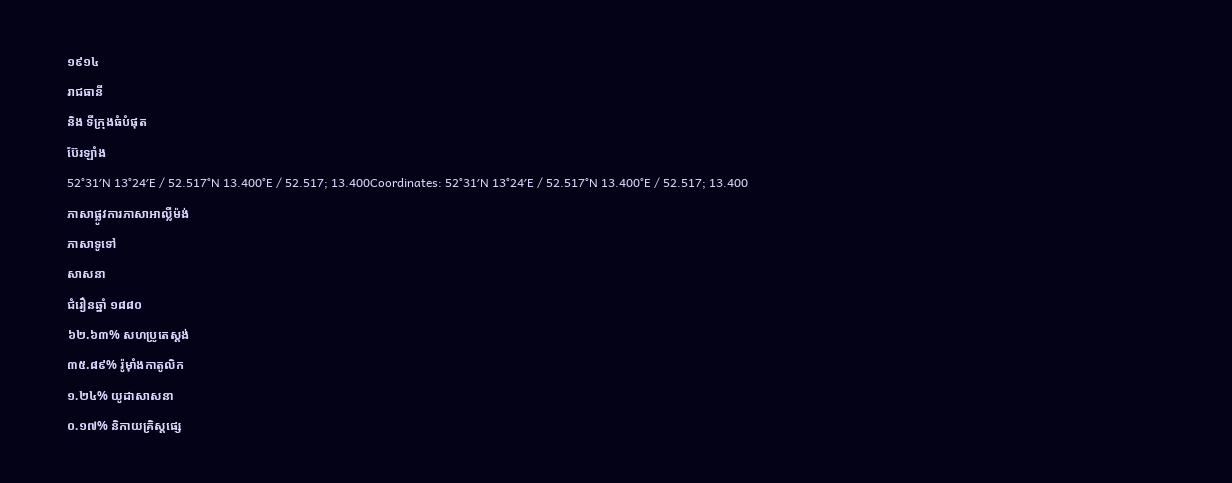១៩១៤
រាជធានី
និង ទីក្រុងធំបំផុត
ប៊ែរឡាំង
52°31′N 13°24′E / 52.517°N 13.400°E / 52.517; 13.400Coordinates: 52°31′N 13°24′E / 52.517°N 13.400°E / 52.517; 13.400
ភាសាផ្លូវការភាសាអាល្លឺម៉ង់
ភាសាទូទៅ
សាសនា
ជំរឿនឆ្នាំ ១៨៨០
៦២.៦៣% សហប្រូតេស្តង់
៣៥.៨៩% រ៉ូម៉ាំងកាតូលិក
១.២៤% យូដាសាសនា
០.១៧% និកាយគ្រិស្តផ្សេ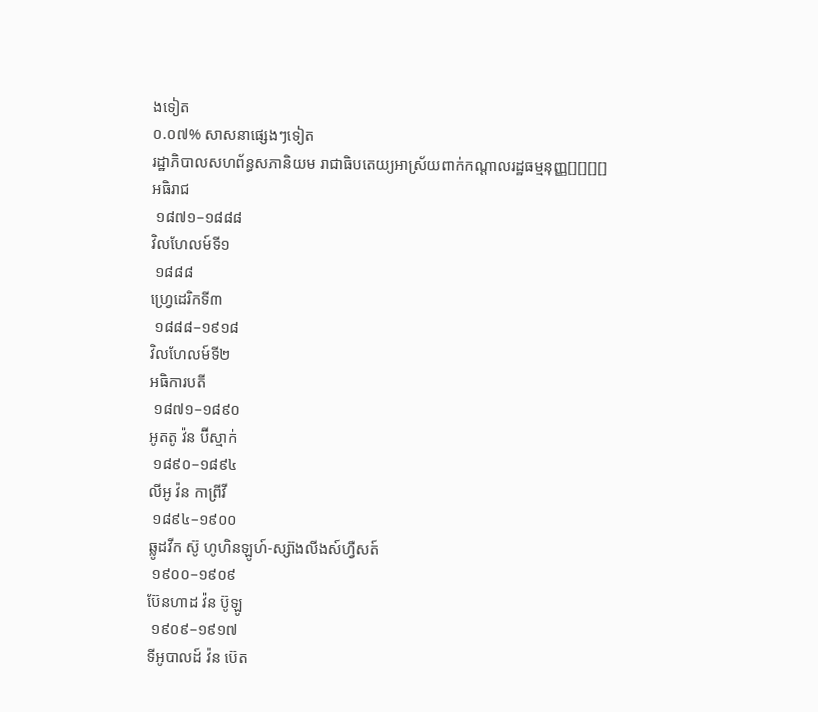ងទៀត
០.០៧% សាសនាផ្សេងៗទៀត
រដ្ឋាភិបាលសហព័ន្ធសភានិយម រាជាធិបតេយ្យអាស្រ័យពាក់កណ្ដាលរដ្ឋធម្មនុញ្ញ[][][][]
អធិរាជ
 ១៨៧១–១៨៨៨
វិលហែលម៍ទី១
 ១៨៨៨
ហ្វ្រេដេរិកទី៣
 ១៨៨៨–១៩១៨
វិលហែលម៍ទី២
អធិការបតី
 ១៨៧១–១៨៩០
អូតតូ វ៉ន ប៊ីស្មាក់
 ១៨៩០–១៨៩៤
លីអូ វ៉ន កាព្រីវី
 ១៨៩៤–១៩០០
ឆ្លូដវីក ស៊ូ ហូហិនឡូហ៍-ស្ស៊ាងលីងស៍ហ្វឺសត៍
 ១៩០០–១៩០៩
ប៊ែនហាដ វ៉ន ប៊ូឡូ
 ១៩០៩–១៩១៧
ទីអូបាលដ៍ វ៉ន ប៊េត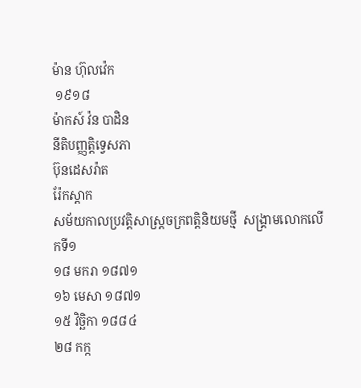ម៉ាន ហ៊ុលវ៉េក
 ១៩១៨
ម៉ាកស៍ វ៉ន បាដិន
នីតិបញ្ញត្តិទ្វេសភា
ប៊ុនដេសរ៉ាត
រ៉ែកស្តាក
សម័យកាលប្រវត្តិសាស្រ្តចក្រពត្តិនិយមថ្មី  សង្គ្រាមលោកលើកទី១
១៨ មករា ១៨៧១
១៦ មេសា ១៨៧១
១៥ វិច្ឆិកា ១៨៨៤
២៨ កក្ក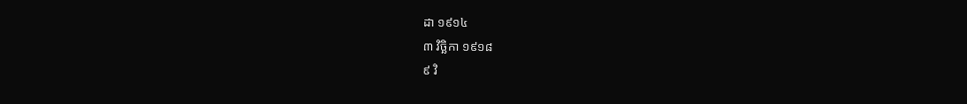ដា ១៩១៤
៣ វិច្ឆិកា ១៩១៨
៩ វិ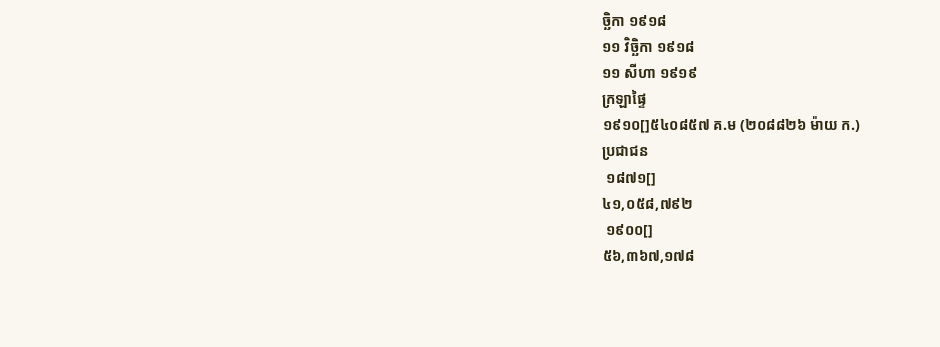ច្ឆិកា ១៩១៨
១១ វិច្ឆិកា ១៩១៨
១១ សីហា ១៩១៩
ក្រឡាផ្ទៃ
១៩១០[]៥៤០៨៥៧ គ.ម (២០៨៨២៦ ម៉ាយ ក.)
ប្រជាជន
 ១៨៧១[]
៤១,០៥៨,៧៩២
 ១៩០០[]
៥៦,៣៦៧,១៧៨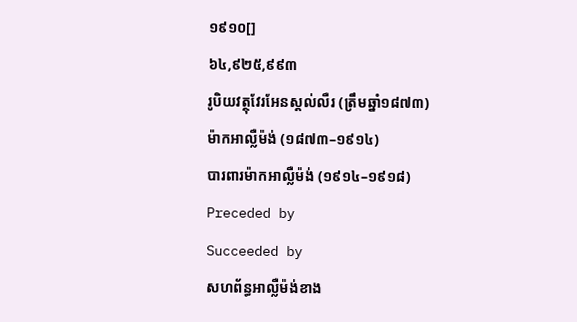១៩១០[]
៦៤,៩២៥,៩៩៣
រូបិយវត្ថុវែរអែនស្ដល់លឺរ (ត្រឹមឆ្នាំ១៨៧៣)
ម៉ាកអាល្លឺម៉ង់ (១៨៧៣–១៩១៤)
បារពារម៉ាកអាល្លឺម៉ង់ (១៩១៤–១៩១៨)
Preceded by
Succeeded by
សហព័ន្ធអាល្លឺម៉ង់ខាង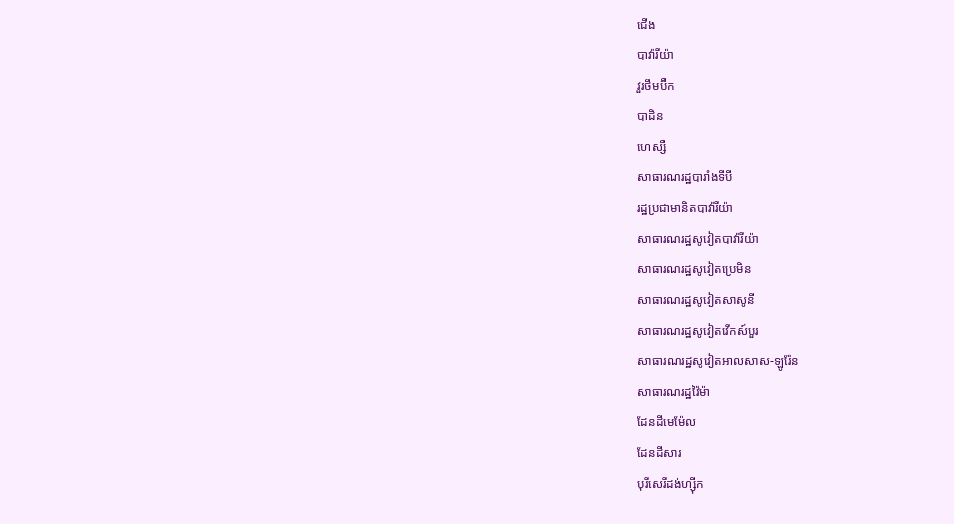ជើង
បាវ៉ារីយ៉ា
វួរថឹមប៊ឺក
បាដិន
ហេស្សឺ
សាធារណរដ្ឋបារាំងទីបី
រដ្ឋប្រជាមានិតបាវ៉ារីយ៉ា
សាធារណរដ្ឋសូវៀតបាវ៉ារីយ៉ា
សាធារណរដ្ឋសូវៀតប្រេមិន
សាធារណរដ្ឋសូវៀតសាសូនី
សាធារណរដ្ឋសូវៀតវើកស៍បួរ
សាធារណរដ្ឋសូវៀតអាលសាស-ឡូរ៉ែន
សាធារណរដ្ឋវ៉ៃម៉ា
ដែនដីមេម៉ែល
ដែនដីសារ
បុរីសេរីដង់ហ្ស៊ីក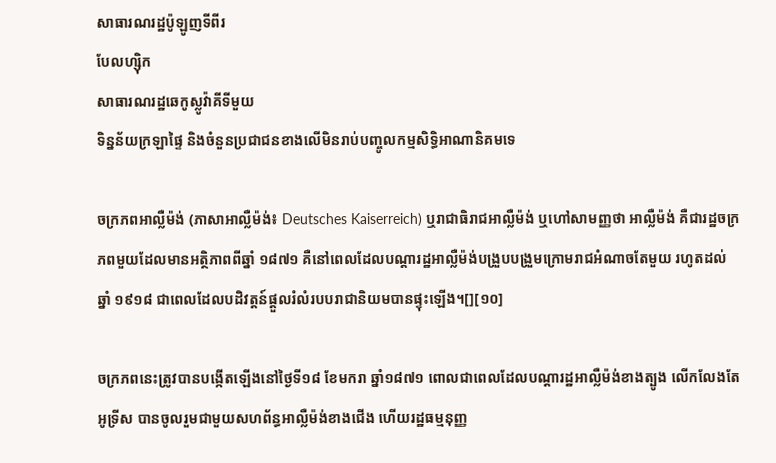សាធារណរដ្ឋប៉ូឡូញទីពីរ
បែលហ្ស៊ិក
សាធារណរដ្ឋឆេកូស្លូវ៉ាគីទីមួយ
ទិន្នន័យក្រឡាផ្ទៃ និងចំនួនប្រជាជនខាងលើមិនរាប់បញ្ចូលកម្មសិទ្ធិអាណានិគមទេ

ចក្រភពអាល្លឺម៉ង់ (ភាសាអាល្លឺម៉ង់៖ Deutsches Kaiserreich) ឬរាជាធិរាជអាល្លឺម៉ង់ ឬហៅសាមញ្ញថា អាល្លឺម៉ង់ គឺជារដ្ឋចក្រភពមួយដែលមានអត្ថិភាពពីឆ្នាំ ១៨៧១ គឺនៅពេលដែលបណ្ដារដ្ឋអាល្លឺម៉ង់បង្រួបបង្រួមក្រោមរាជអំណាចតែមួយ រហូតដល់ឆ្នាំ ១៩១៨ ជាពេលដែលបដិវត្តន៍ផ្តួលរំលំរបបរាជានិយមបានផ្ទុះឡើង។[][១០]

ចក្រភពនេះត្រូវបានបង្កើតឡើងនៅថ្ងៃទី១៨ ខែមករា ឆ្នាំ១៨៧១ ពោលជាពេលដែលបណ្ដារដ្ឋអាល្លឺម៉ង់ខាងត្បូង លើកលែងតែអូទ្រីស បានចូលរួមជាមួយសហព័ន្ធអាល្លឺម៉ង់ខាងជើង ហើយរដ្ឋធម្មនុញ្ញ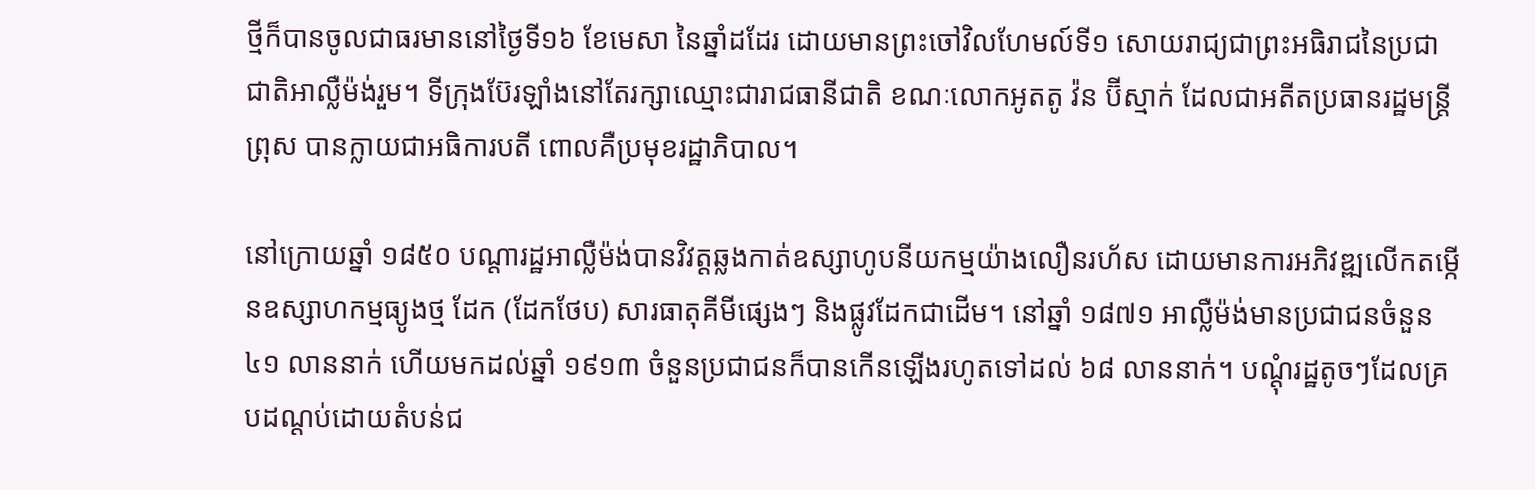ថ្មីក៏បានចូលជាធរមាននៅថ្ងៃទី១៦ ខែមេសា នៃឆ្នាំដដែរ ដោយមានព្រះចៅវិលហែមល៍ទី១ សោយរាជ្យជាព្រះអធិរាជនៃប្រជាជាតិអាល្លឺម៉ង់រួម។ ទីក្រុងប៊ែរឡាំងនៅតែរក្សាឈ្មោះជារាជធានីជាតិ ខណៈលោកអូតតូ វ៉ន ប៊ីស្មាក់ ដែលជាអតីតប្រធានរដ្ឋមន្ត្រីព្រុស បានក្លាយជាអធិការបតី ពោលគឺប្រមុខរដ្ឋាភិបាល។

នៅក្រោយឆ្នាំ ១៨៥០ បណ្ដារដ្ឋអាល្លឺម៉ង់បានវិវត្តឆ្លងកាត់ឧស្សាហូបនីយកម្មយ៉ាងលឿនរហ័ស ដោយមានការអភិវឌ្ឍលើកតម្កើនឧស្សាហកម្មធ្យូងថ្ម ដែក (ដែកថែប) សារធាតុគីមីផ្សេងៗ និងផ្លូវដែកជាដើម។ នៅឆ្នាំ ១៨៧១ អាល្លឺម៉ង់មានប្រជាជនចំនួន ៤១ លាននាក់ ហើយមកដល់ឆ្នាំ ១៩១៣ ចំនួនប្រជាជនក៏បានកើនឡើងរហូតទៅដល់ ៦៨ លាននាក់។ បណ្ដុំរដ្ឋតូចៗដែលគ្របដណ្ដប់ដោយតំបន់ជ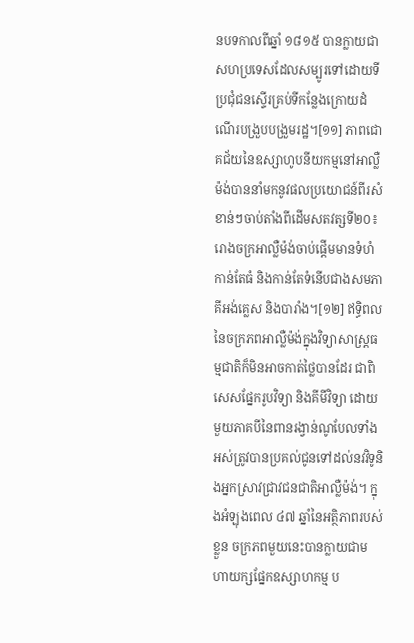នបទកាលពីឆ្នាំ ១៨១៥ បានក្លាយជាសហប្រទេសដែលសម្បូរទៅដោយទីប្រជុំជនស្ទើរគ្រប់ទីកន្លែងក្រោយដំណើរបង្រួបបង្រួមរដ្ឋ។[១១] ភាពជោគជ័យនៃឧស្សាហូបនីយកម្មនៅអាល្លឺម៉ង់បាននាំមកនូវផលប្រយោជន៍ពីរសំខាន់ៗចាប់តាំងពីដើមសតវត្សទី២០៖ រោងចក្រអាល្លឺម៉ង់ចាប់ផ្តើមមានទំហំកាន់តែធំ និងកាន់តែទំនើបជាងសមភាគីអង់គ្លេស និងបារាំង។[១២] ឥទ្ធិពលនៃចក្រភពអាល្លឺម៉ង់ក្នុងវិទ្យាសាស្ត្រធម្មជាតិក៏មិនអាចកាត់ថ្លៃបានដែរ ជាពិសេសផ្នែករូបវិទ្យា និងគីមីវិទ្យា ដោយមួយភាគបីនៃពានរង្វាន់ណូបែលទាំងអស់ត្រូវបានប្រគល់ជូនទៅដល់នវវិទូនិងអ្នកស្រាវជ្រាវជនជាតិអាល្លឺម៉ង់។ ក្នុងអំឡុងពេល ៤៧ ឆ្នាំនៃអត្ថិភាពរបស់ខ្លួន ចក្រភពមួយនេះបានក្លាយជាមហាយក្សផ្នែកឧស្សាហកម្ម ប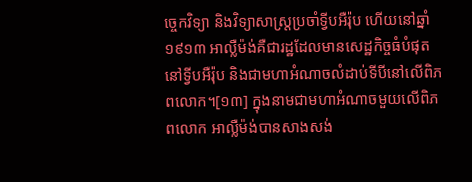ច្ចេកវិទ្យា និងវិទ្យាសាស្ត្រប្រចាំទ្វីបអឺរ៉ុប ហើយនៅឆ្នាំ ១៩១៣ អាល្លឺម៉ង់គឺជារដ្ឋដែលមានសេដ្ឋកិច្ចធំបំផុតនៅទ្វីបអឺរ៉ុប និងជាមហាអំណាចលំដាប់ទីបីនៅលើពិភពលោក។[១៣] ក្នុងនាមជាមហាអំណាចមួយលើពិភពលោក អាល្លឺម៉ង់បានសាងសង់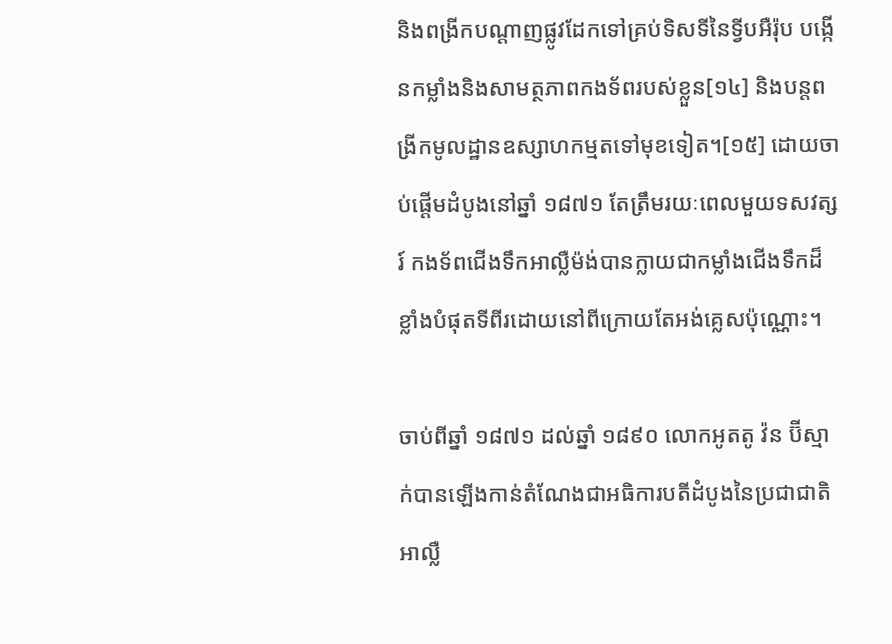និងពង្រីកបណ្តាញផ្លូវដែកទៅគ្រប់ទិសទីនៃទ្វីបអឺរ៉ុប បង្កើនកម្លាំងនិងសាមត្ថភាពកងទ័ពរបស់ខ្លួន[១៤] និងបន្តពង្រីកមូលដ្ឋានឧស្សាហកម្មតទៅមុខទៀត។[១៥] ដោយចាប់ផ្តើមដំបូងនៅឆ្នាំ ១៨៧១ តែត្រឹមរយៈពេលមួយទសវត្សរ៍ កងទ័ពជើងទឹកអាល្លឺម៉ង់បានក្លាយជាកម្លាំងជើងទឹកដ៏ខ្លាំងបំផុតទីពីរដោយនៅពីក្រោយតែអង់គ្លេសប៉ុណ្ណោះ។

ចាប់ពីឆ្នាំ ១៨៧១ ដល់ឆ្នាំ ១៨៩០ លោកអូតតូ វ៉ន ប៊ីស្មាក់បានឡើងកាន់តំណែងជាអធិការបតីដំបូងនៃប្រជាជាតិអាល្លឺ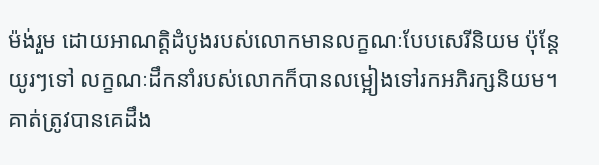ម៉ង់រួម ដោយអាណត្តិដំបូងរបស់លោកមានលក្ខណៈបែបសេរីនិយម ប៉ុន្តែយូរៗទៅ លក្ខណៈដឹកនាំរបស់លោកក៏បានលម្អៀងទៅរកអភិរក្សនិយម។ គាត់ត្រូវបានគេដឹង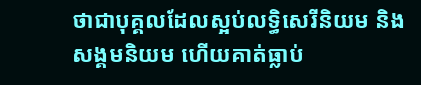ថាជាបុគ្គលដែលស្អប់លទ្ធិសេរីនិយម និងសង្គមនិយម ហើយគាត់ធ្លាប់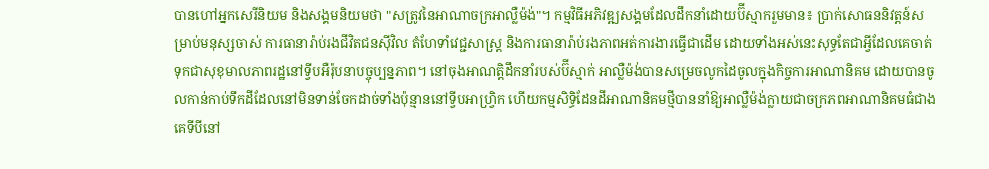បានហៅអ្នកសេរីនិយម និងសង្គមនិយមថា "សត្រូវនៃអាណាចក្រអាល្លឺម៉ង់"។ កម្មវិធីអភិវឌ្ឍសង្គមដែលដឹកនាំដោយប៊ីស្មាករួមមាន៖ ប្រាក់សោធននិវត្តន៍សម្រាប់មនុស្សចាស់ ការធានារ៉ាប់រងជីវិតជនស៊ីវិល តំហែទាំវេជ្ជសាស្រ្ត និងការធានារ៉ាប់រងភាពអត់ការងារធ្វើជាដើម ដោយទាំងអស់នេះសុទ្ធតែជាអ្វីដែលគេចាត់ទុកជាសុខុមាលភាពរដ្ឋនៅទ្វីបអឺរ៉ុបនាបច្ចុប្បន្នភាព។ នៅចុងអាណត្តិដឹកនាំរបស់ប៊ីស្មាក់ អាល្លឺម៉ង់បានសម្រេចលូកដៃចូលក្នុងកិច្ចការអាណានិគម ដោយបានចូលកាន់កាប់ទឹកដីដែលនៅមិនទាន់ចែកដាច់ទាំងប៉ុន្មាននៅទ្វីបអាហ្វ្រិក ហើយកម្មសិទ្ធិដែនដីអាណានិគមថ្មីបាននាំឱ្យអាល្លឺម៉ង់ក្លាយជាចក្រភពអាណានិគមធំជាងគេទីបីនៅ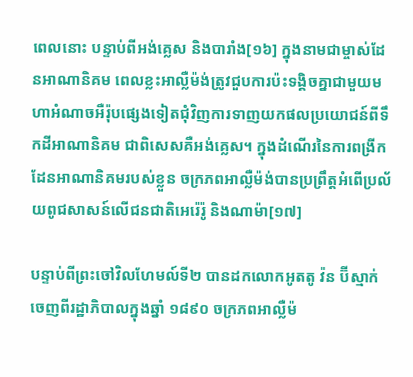ពេលនោះ បន្ទាប់ពីអង់គ្លេស និងបារាំង[១៦] ក្នុងនាមជាម្ចាស់ដែនអាណានិគម ពេលខ្លះអាល្លឺម៉ង់ត្រូវជួបការប៉ះទង្គិចគ្នាជាមួយមហាអំណាចអឺរ៉ុបផ្សេងទៀតជុំវិញការទាញយកផលប្រយោជន៍ពីទឹកដីអាណានិគម ជាពិសេសគឺអង់គ្លេស។ ក្នុងដំណើរនៃការពង្រីកដែនអាណានិគមរបស់ខ្លួន ចក្រភពអាល្លឺម៉ង់បានប្រព្រឹត្តអំពើប្រល័យពូជសាសន៍លើជនជាតិអេរ៉េរ៉ូ និងណាម៉ា[១៧]

បន្ទាប់ពីព្រះចៅវិលហែមល៍ទី២ បានដកលោកអូតតូ វ៉ន ប៊ីស្មាក់ចេញពីរដ្ឋាភិបាលក្នុងឆ្នាំ ១៨៩០ ចក្រភពអាល្លឺម៉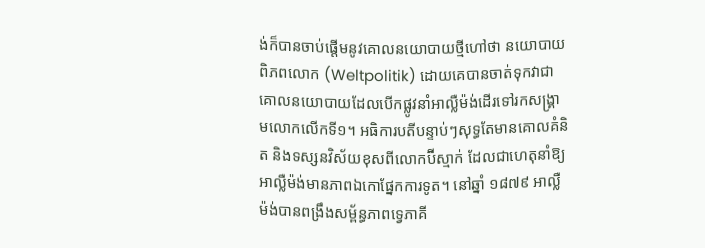ង់ក៏បានចាប់ផ្តើមនូវគោលនយោបាយថ្មីហៅថា នយោបាយពិភពលោក (Weltpolitik) ដោយគេបានចាត់ទុកវាជាគោលនយោបាយដែលបើកផ្លូវនាំអាល្លឺម៉ង់ដើរទៅរកសង្គ្រាមលោកលើកទី១។ អធិការបតីបន្ទាប់ៗសុទ្ធតែមានគោលគំនិត និងទស្សនវិស័យខុសពីលោកប៊ីស្មាក់ ដែលជាហេតុនាំឱ្យអាល្លឺម៉ង់មានភាពឯកោផ្នែកការទូត។ នៅឆ្នាំ ១៨៧៩ អាល្លឺម៉ង់បានពង្រឹងសម្ព័ន្ធភាពទ្វេភាគី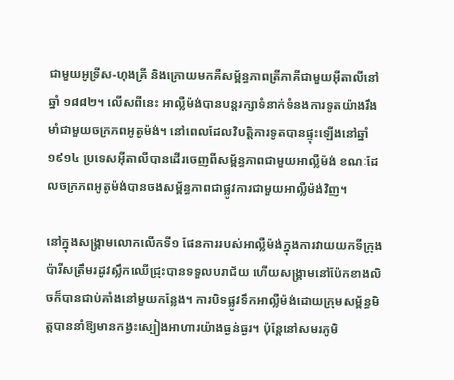ជាមួយអូទ្រីស-ហុងគ្រី និងក្រោយមកគឺសម្ព័ន្ធភាពត្រីភាគីជាមួយអ៊ីតាលីនៅឆ្នាំ ១៨៨២។ លើសពីនេះ អាល្លឺម៉ង់បានបន្តរក្សាទំនាក់ទំនងការទូតយ៉ាងរឹងមាំជាមួយចក្រភពអូតូម៉ង់។ នៅពេលដែលវិបត្តិការទូតបានផ្ទុះឡើងនៅឆ្នាំ ១៩១៤ ប្រទេសអ៊ីតាលីបានដើរចេញពីសម្ព័ន្ធភាពជាមួយអាល្លឺម៉ង់ ខណៈដែលចក្រភពអូតូម៉ង់បានចងសម្ព័ន្ធភាពជាផ្លូវការជាមួយអាល្លឺម៉ង់វិញ។

នៅក្នុងសង្គ្រាមលោកលើកទី១ ផែនការរបស់អាល្លឺម៉ង់ក្នុងការវាយយកទីក្រុងប៉ារីសត្រឹមរដូវស្លឹកឈើជ្រុះបានទទួលបរាជ័យ ហើយសង្រ្គាមនៅប៉ែកខាងលិចក៏បានជាប់គាំងនៅមួយកន្លែង។ ការបិទផ្លូវទឹកអាល្លឺម៉ង់ដោយក្រុមសម្ព័ន្ធមិត្តបាននាំឱ្យមានកង្វះស្បៀងអាហារយ៉ាងធ្ងន់ធ្ងរ។ ប៉ុន្តែនៅសមរភូមិ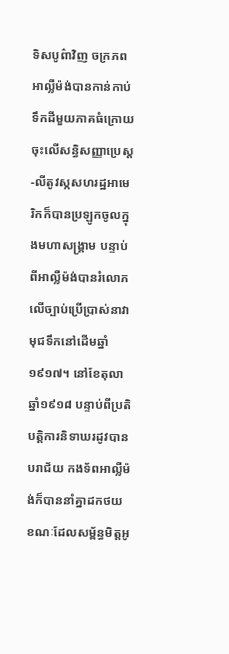ទិសបូព៌ាវិញ ចក្រភពអាល្លឺម៉ង់បានកាន់កាប់ទឹកដីមួយភាគធំក្រោយចុះលើសន្ធិសញ្ញាប្រេស្ត-លីតូវស្កសហរដ្ឋអាមេរិកក៏បានប្រឡូកចូលក្នុងមហាសង្គ្រាម បន្ទាប់ពីអាល្លឺម៉ង់បានរំលោភលើច្បាប់ប្រើប្រាស់នាវាមុជទឹកនៅដើមឆ្នាំ១៩១៧។ នៅខែតុលា ឆ្នាំ១៩១៨ បន្ទាប់ពីប្រតិបត្តិការនិទាឃរដូវបានបរាជ័យ កងទ័ពអាល្លឺម៉ង់ក៏បាននាំគ្នាដកថយ ខណៈដែលសម្ព័ន្ធមិត្តអូ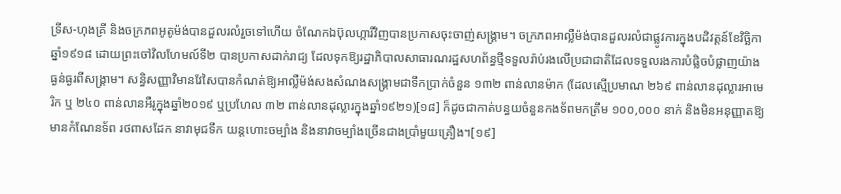ទ្រីស-ហុងគ្រី និងចក្រភពអូតូម៉ង់បានដួលរលំរួចទៅហើយ ចំណែកឯប៊ុលហ្ការីវិញបានប្រកាសចុះចាញ់សង្គ្រាម។ ចក្រភពអាល្លឺម៉ង់បានដួលរលំជាផ្លូវការក្នុងបដិវត្តន៍ខែវិច្ឆិកា ឆ្នាំ១៩១៨ ដោយព្រះចៅវិលហែមល៍ទី២ បានប្រកាសដាក់រាជ្យ ដែលទុកឱ្យរដ្ឋាភិបាលសាធារណរដ្ឋសហព័ន្ធថ្មីទទួលរ៉ាប់រងលើប្រជាជាតិដែលទទួលរងការបំផ្លិចបំផ្លាញយ៉ាងធ្ងន់ធ្ងរពីសង្គ្រាម។ សន្ធិសញ្ញាវិមានវែសៃបានកំណត់ឱ្យអាល្លឺម៉ង់សងសំណងសង្គ្រាមជាទឹកប្រាក់ចំនួន ១៣២ ពាន់លានម៉ាក (ដែលស្មើប្រមាណ ២៦៩ ពាន់លានដុល្លារអាមេរិក ឬ ២៤០ ពាន់លានអឺរូក្នុងឆ្នាំ២០១៩ ឬប្រហែល ៣២ ពាន់លានដុល្លារក្នុងឆ្នាំ១៩២១)[១៨] ក៏ដូចជាកាត់បន្ធយចំនួនកងទ័ពមកត្រឹម ១០០,០០០ នាក់ និងមិនអនុញ្ញាតឱ្យមានកំណែនទ័ព រថពាសដែក នាវាមុជទឹក យន្តហោះចម្បាំង និងនាវាចម្បាំងច្រើនជាងប្រាំមួយគ្រឿង។[១៩]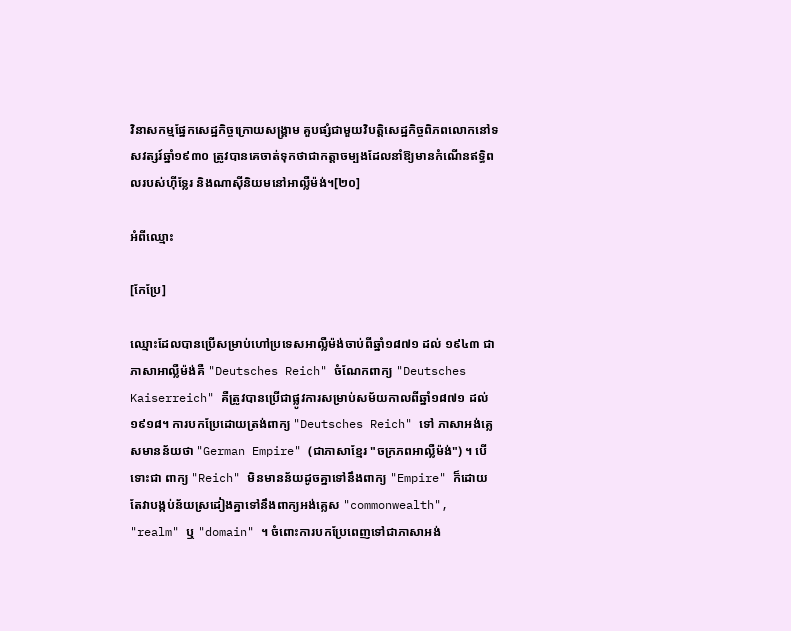វិនាសកម្មផ្នែកសេដ្ឋកិច្ចក្រោយសង្គ្រាម គួបផ្សំជាមួយវិបត្តិសេដ្ឋកិច្ចពិភពលោកនៅទសវត្សរ៍ឆ្នាំ១៩៣០ ត្រូវបានគេចាត់ទុកថាជាកត្តាចម្បងដែលនាំឱ្យមានកំណើនឥទ្ធិពលរបស់ហ៊ីទ្លែរ និងណាស៊ីនិយមនៅអាល្លឺម៉ង់។[២០]

អំពីឈ្មោះ

[កែប្រែ]

ឈ្មោះដែលបានប្រើសម្រាប់ហៅប្រទេសអាល្លឺម៉ង់ចាប់ពីឆ្នាំ១៨៧១ ដល់ ១៩៤៣ ជាភាសាអាល្លឺម៉ង់គឺ "Deutsches Reich" ចំណែកពាក្យ "Deutsches Kaiserreich" គឺត្រូវបានប្រើជាផ្លូវការសម្រាប់សម័យកាលពីឆ្នាំ១៨៧១ ដល់ ១៩១៨។ ការបកប្រែដោយត្រង់ពាក្យ "Deutsches Reich" ទៅ ភាសាអង់គ្លេសមានន័យថា "German Empire" (ជាភាសាខ្មែរ "ចក្រភពអាល្លឺម៉ង់") ។ បើទោះជា ពាក្យ "Reich" មិនមានន័យដូចគ្នាទៅនឹងពាក្យ "Empire" ក៏ដោយ តែវាបង្កប់ន័យស្រដៀងគ្នាទៅនឹងពាក្យអង់គ្លេស "commonwealth", "realm" ឬ "domain" ។ ចំពោះការបកប្រែពេញទៅជាភាសាអង់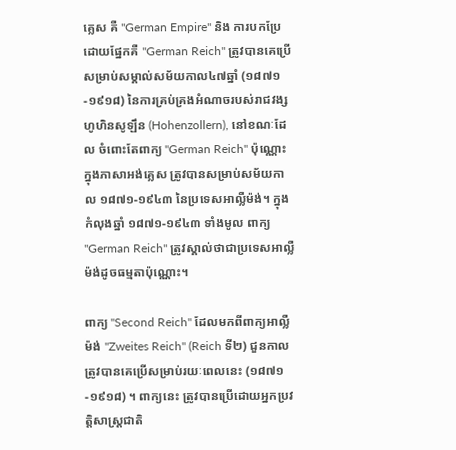គ្លេស គឺ "German Empire" និង ការបកប្រែដោយផ្នែកគឺ "German Reich" ត្រូវបានគេប្រើសម្រាប់សម្គាល់សម័យកាល៤៧ឆ្នាំ (១៨៧១-១៩១៨) នៃការគ្រប់គ្រងអំណាចរបស់រាជវង្សហូហិនសូឡឹន (Hohenzollern), នៅខណៈដែល ចំពោះតែពាក្យ "German Reich" ប៉ុណ្ណោះក្នុងភាសាអង់គ្លេស ត្រូវបានសម្រាប់សម័យកាល ១៨៧១-១៩៤៣ នៃប្រទេសអាល្លឺម៉ង់។ ក្នុងកំលុងឆ្នាំ ១៨៧១-១៩៤៣ ទាំងមូល ពាក្យ "German Reich" ត្រូវស្គាល់ថាជាប្រទេសអាល្លឺម៉ង់ដូចធម្មតាប៉ុណ្ណោះ។

ពាក្យ "Second Reich" ដែលមកពីពាក្យអាល្លឺម៉ង់ "Zweites Reich" (Reich ទី២) ជួនកាលត្រូវបានគេប្រើសម្រាប់រយៈពេលនេះ (១៨៧១-១៩១៨) ។ ពាក្យនេះ ត្រូវបានប្រើដោយអ្នកប្រវត្តិសាស្ត្រជាតិ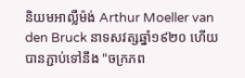និយមអាល្លឺម៉ង់ Arthur Moeller van den Bruck នាទសវត្សឆ្នាំ១៩២០ ហើយបានភ្ជាប់ទៅនឹង "ចក្រភព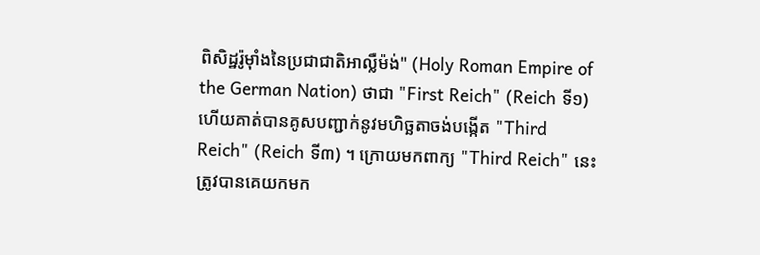ពិសិដ្ឋរ៉ូម៉ាំងនៃប្រជាជាតិអាល្លឺម៉ង់" (Holy Roman Empire of the German Nation) ថាជា "First Reich" (Reich ទី១) ហើយគាត់បានគូសបញ្ជាក់នូវមហិច្ឆតាចង់បង្កើត "Third Reich" (Reich ទី៣) ។ ក្រោយមកពាក្យ "Third Reich" នេះ ត្រូវបានគេយកមក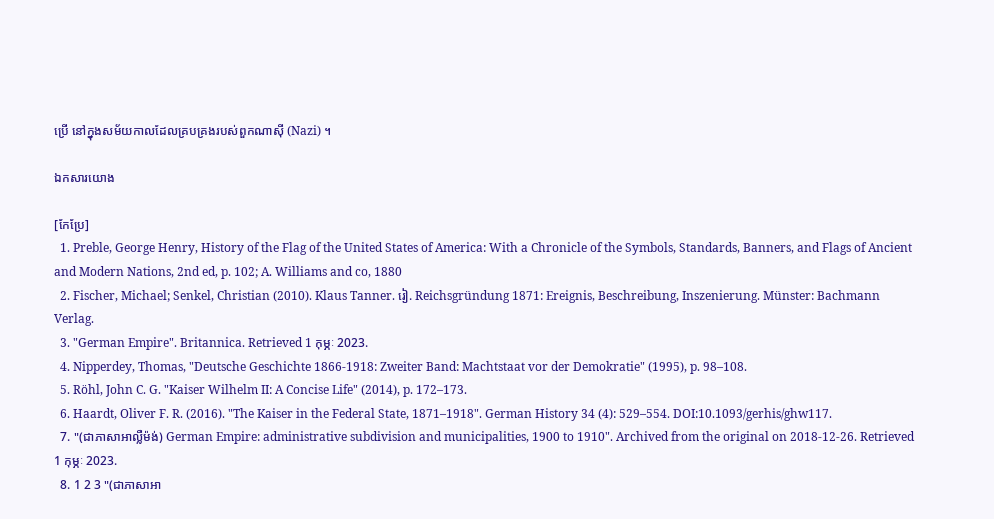ប្រើ នៅក្នុងសម័យកាលដែលគ្របគ្រងរបស់ពួកណាស៊ី (Nazi) ។

ឯកសារយោង

[កែប្រែ]
  1. Preble, George Henry, History of the Flag of the United States of America: With a Chronicle of the Symbols, Standards, Banners, and Flags of Ancient and Modern Nations, 2nd ed, p. 102; A. Williams and co, 1880
  2. Fischer, Michael; Senkel, Christian (2010). Klaus Tanner. រៀ. Reichsgründung 1871: Ereignis, Beschreibung, Inszenierung. Münster: Bachmann Verlag.
  3. "German Empire". Britannica. Retrieved 1 កុម្ភៈ 2023.
  4. Nipperdey, Thomas, "Deutsche Geschichte 1866-1918: Zweiter Band: Machtstaat vor der Demokratie" (1995), p. 98–108.
  5. Röhl, John C. G. "Kaiser Wilhelm II: A Concise Life" (2014), p. 172–173.
  6. Haardt, Oliver F. R. (2016). "The Kaiser in the Federal State, 1871–1918". German History 34 (4): 529–554. DOI:10.1093/gerhis/ghw117.
  7. "(ជាភាសាអាល្លឺម៉ង់) German Empire: administrative subdivision and municipalities, 1900 to 1910". Archived from the original on 2018-12-26. Retrieved 1 កុម្ភៈ 2023.
  8. 1 2 3 "(ជាភាសាអា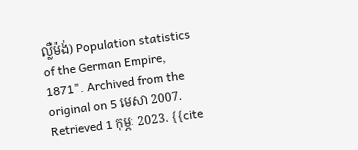ល្លឺម៉ង់) Population statistics of the German Empire, 1871". Archived from the original on 5 មេសា 2007. Retrieved 1 កុម្ភៈ 2023. {{cite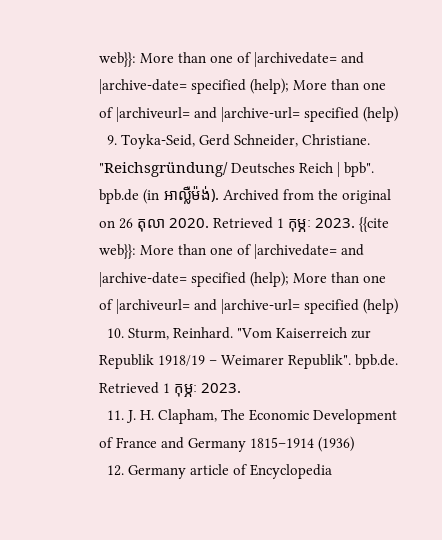web}}: More than one of |archivedate= and |archive-date= specified (help); More than one of |archiveurl= and |archive-url= specified (help)
  9. Toyka-Seid, Gerd Schneider, Christiane. "Reichsgründung/ Deutsches Reich | bpb". bpb.de (in អាល្លឺម៉ង់). Archived from the original on 26 តុលា 2020. Retrieved 1 កុម្ភៈ 2023. {{cite web}}: More than one of |archivedate= and |archive-date= specified (help); More than one of |archiveurl= and |archive-url= specified (help)
  10. Sturm, Reinhard. "Vom Kaiserreich zur Republik 1918/19 – Weimarer Republik". bpb.de. Retrieved 1 កុម្ភៈ 2023.
  11. J. H. Clapham, The Economic Development of France and Germany 1815–1914 (1936)
  12. Germany article of Encyclopedia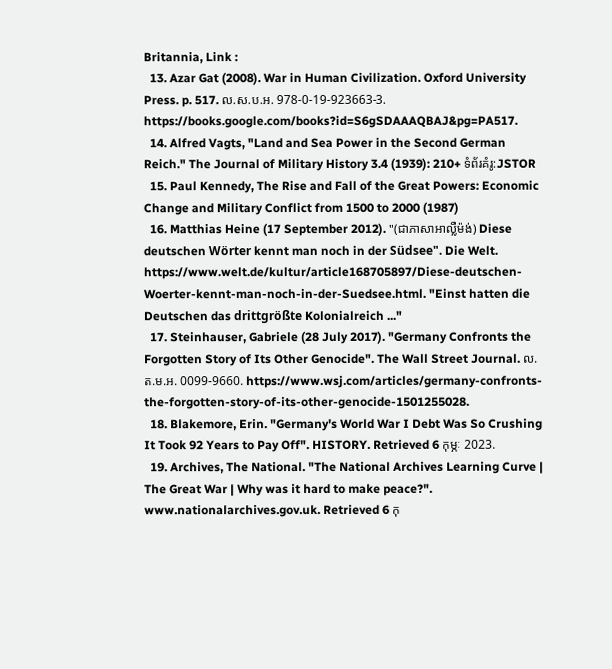Britannia, Link :
  13. Azar Gat (2008). War in Human Civilization. Oxford University Press. p. 517. ល.ស.ប.អ. 978-0-19-923663-3. https://books.google.com/books?id=S6gSDAAAQBAJ&pg=PA517.
  14. Alfred Vagts, "Land and Sea Power in the Second German Reich." The Journal of Military History 3.4 (1939): 210+ ទំព័រគំរូ:JSTOR
  15. Paul Kennedy, The Rise and Fall of the Great Powers: Economic Change and Military Conflict from 1500 to 2000 (1987)
  16. Matthias Heine (17 September 2012). "(ជាភាសាអាល្លឺម៉ង់) Diese deutschen Wörter kennt man noch in der Südsee". Die Welt. https://www.welt.de/kultur/article168705897/Diese-deutschen-Woerter-kennt-man-noch-in-der-Suedsee.html. "Einst hatten die Deutschen das drittgrößte Kolonialreich ..."
  17. Steinhauser, Gabriele (28 July 2017). "Germany Confronts the Forgotten Story of Its Other Genocide". The Wall Street Journal. ល.ត.ម.អ. 0099-9660. https://www.wsj.com/articles/germany-confronts-the-forgotten-story-of-its-other-genocide-1501255028.
  18. Blakemore, Erin. "Germany's World War I Debt Was So Crushing It Took 92 Years to Pay Off". HISTORY. Retrieved 6 កុម្ភៈ 2023.
  19. Archives, The National. "The National Archives Learning Curve | The Great War | Why was it hard to make peace?". www.nationalarchives.gov.uk. Retrieved 6 កុ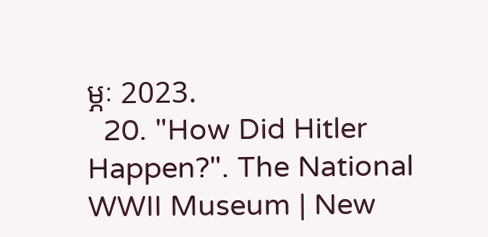ម្ភៈ 2023.
  20. "How Did Hitler Happen?". The National WWII Museum | New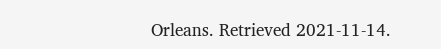Orleans. Retrieved 2021-11-14.